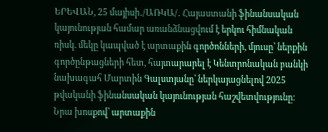ԵՐԵՎԱՆ, 25 մայիսի․/ԱՌԿԱ/․ Հայաստանի ֆինանսական կայունության համար առանձնացվում է երկու հիմնական ռիսկ. մեկը կապված է արտաքին գործոնների, մյուսը՝ ներքին գործընթացների հետ, հայտարարել է Կենտրոնական բանկի նախագահ Մարտին Գալստյանը՝ ներկայացնելով 2025 թվականի ֆինանսական կայունության հաշվետվությունը։
Նրա խոսքով՝ արտաքին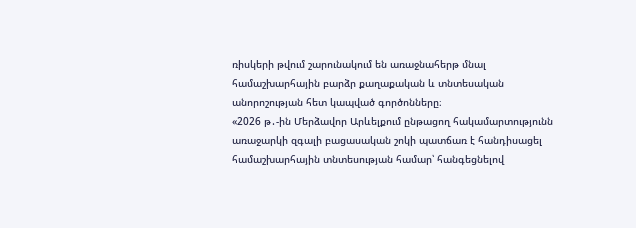ռիսկերի թվում շարունակում են առաջնահերթ մնալ համաշխարհային բարձր քաղաքական և տնտեսական անորոշության հետ կապված գործոնները։
«2026 թ․-ին Մերձավոր Արևելքում ընթացող հակամարտությունն առաջարկի զգալի բացասական շոկի պատճառ է հանդիսացել համաշխարհային տնտեսության համար՝ հանգեցնելով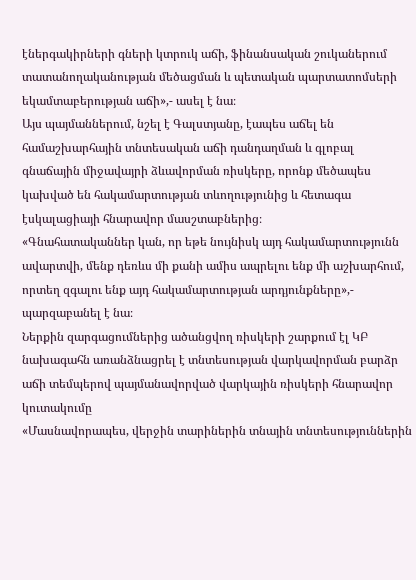էներգակիրների գների կտրուկ աճի, ֆինանսական շուկաներում տատանողականության մեծացման և պետական պարտատոմսերի եկամտաբերության աճի»,- ասել է նա։
Այս պայմաններում, նշել է Գալստյանը, էապես աճել են համաշխարհային տնտեսական աճի դանդաղման և գլոբալ գնաճային միջավայրի ձևավորման ռիսկերը, որոնք մեծապես կախված են հակամարտության տևողությունից և հետագա էսկալացիայի հնարավոր մասշտաբներից։
«Գնահատականներ կան, որ եթե նույնիսկ այդ հակամարտությունն ավարտվի, մենք դեռևս մի քանի ամիս ապրելու ենք մի աշխարհում, որտեղ զգալու ենք այդ հակամարտության արդյունքները»,- պարզաբանել է նա։
Ներքին զարգացումներից ածանցվող ռիսկերի շարքում էլ ԿԲ նախագահն առանձնացրել է տնտեսության վարկավորման բարձր աճի տեմպերով պայմանավորված վարկային ռիսկերի հնարավոր կուտակումը
«Մասնավորապես, վերջին տարիներին տնային տնտեսություններին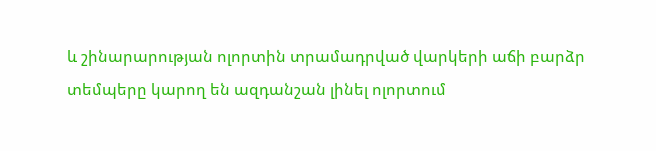և շինարարության ոլորտին տրամադրված վարկերի աճի բարձր տեմպերը կարող են ազդանշան լինել ոլորտում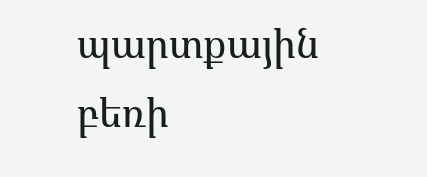պարտքային բեռի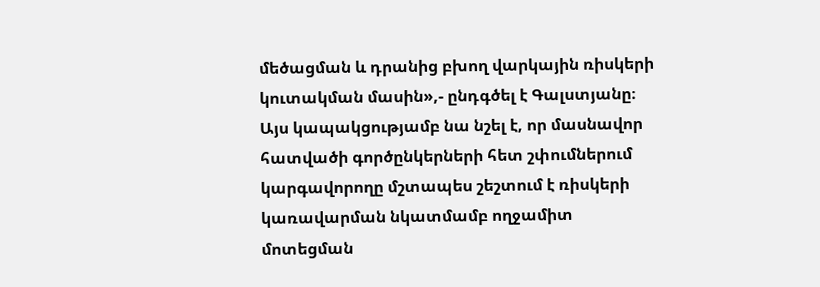մեծացման և դրանից բխող վարկային ռիսկերի կուտակման մասին»,- ընդգծել է Գալստյանը։
Այս կապակցությամբ նա նշել է, որ մասնավոր հատվածի գործընկերների հետ շփումներում կարգավորողը մշտապես շեշտում է ռիսկերի կառավարման նկատմամբ ողջամիտ մոտեցման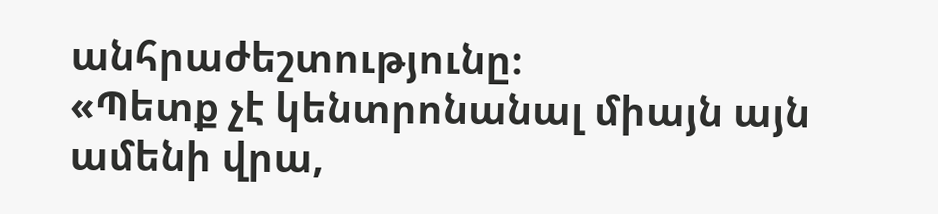անհրաժեշտությունը։
«Պետք չէ կենտրոնանալ միայն այն ամենի վրա,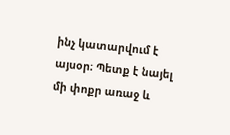ինչ կատարվում է այսօր։ Պետք է նայել մի փոքր առաջ և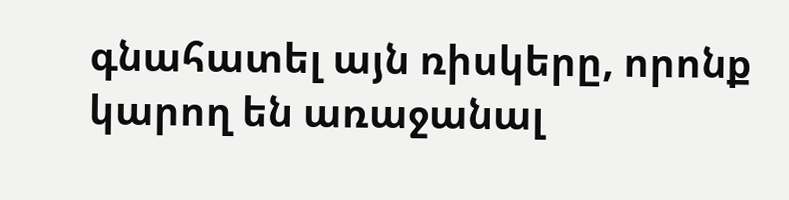գնահատել այն ռիսկերը, որոնք կարող են առաջանալ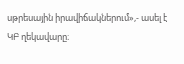սթրեսային իրավիճակներում»,- ասել է ԿԲ ղեկավարը։